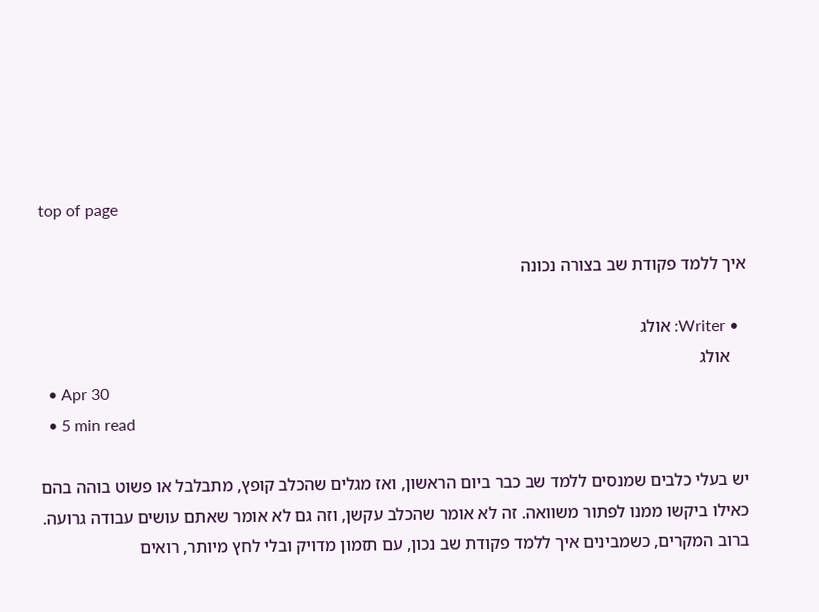top of page

איך ללמד פקודת שב בצורה נכונה

  • Writer: אולג
    אולג
  • Apr 30
  • 5 min read

יש בעלי כלבים שמנסים ללמד שב כבר ביום הראשון, ואז מגלים שהכלב קופץ, מתבלבל או פשוט בוהה בהם כאילו ביקשו ממנו לפתור משוואה. זה לא אומר שהכלב עקשן, וזה גם לא אומר שאתם עושים עבודה גרועה. ברוב המקרים, כשמבינים איך ללמד פקודת שב נכון, עם תזמון מדויק ובלי לחץ מיותר, רואים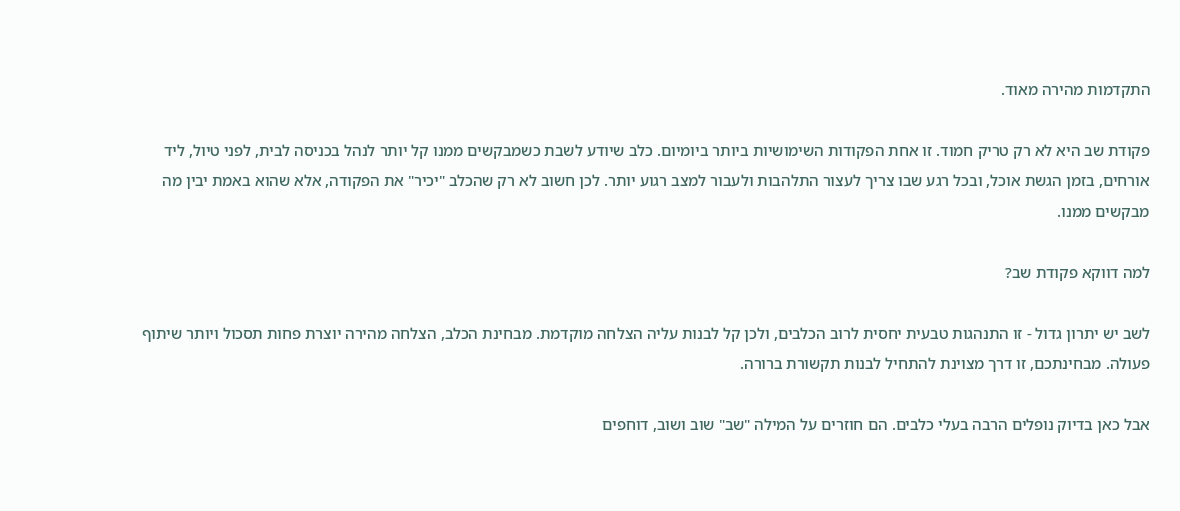התקדמות מהירה מאוד.

פקודת שב היא לא רק טריק חמוד. זו אחת הפקודות השימושיות ביותר ביומיום. כלב שיודע לשבת כשמבקשים ממנו קל יותר לנהל בכניסה לבית, לפני טיול, ליד אורחים, בזמן הגשת אוכל, ובכל רגע שבו צריך לעצור התלהבות ולעבור למצב רגוע יותר. לכן חשוב לא רק שהכלב "יכיר" את הפקודה, אלא שהוא באמת יבין מה מבקשים ממנו.

למה דווקא פקודת שב?

לשב יש יתרון גדול - זו התנהגות טבעית יחסית לרוב הכלבים, ולכן קל לבנות עליה הצלחה מוקדמת. מבחינת הכלב, הצלחה מהירה יוצרת פחות תסכול ויותר שיתוף פעולה. מבחינתכם, זו דרך מצוינת להתחיל לבנות תקשורת ברורה.

אבל כאן בדיוק נופלים הרבה בעלי כלבים. הם חוזרים על המילה "שב" שוב ושוב, דוחפים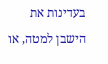בעדינות את הישבן למטה, או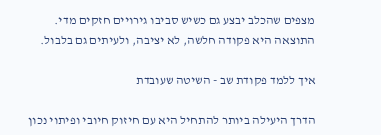מצפים שהכלב יבצע גם כשיש סביבו גירויים חזקים מדי. התוצאה היא פקודה חלשה, לא יציבה, ולעיתים גם בלבול.

איך ללמד פקודת שב - השיטה שעובדת

הדרך היעילה ביותר להתחיל היא עם חיזוק חיובי ופיתוי נכון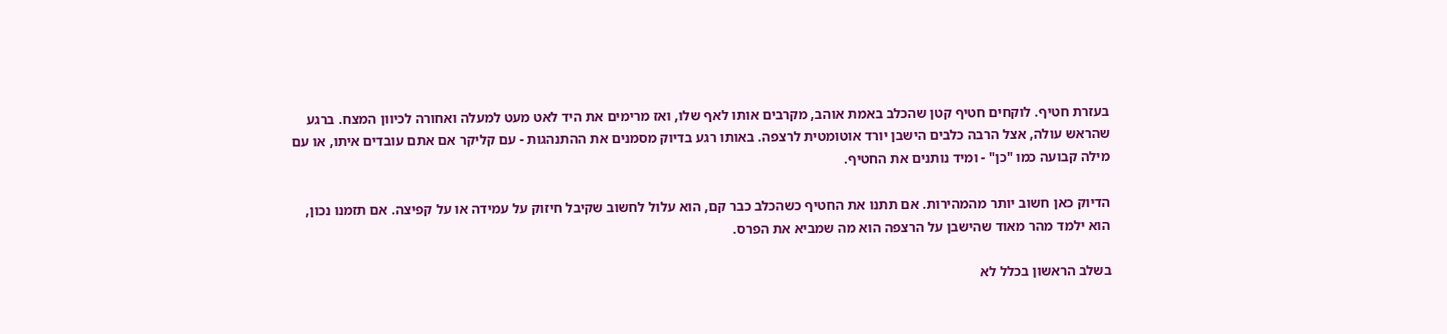בעזרת חטיף. לוקחים חטיף קטן שהכלב באמת אוהב, מקרבים אותו לאף שלו, ואז מרימים את היד לאט מעט למעלה ואחורה לכיוון המצח. ברגע שהראש עולה, אצל הרבה כלבים הישבן יורד אוטומטית לרצפה. באותו רגע בדיוק מסמנים את ההתנהגות - עם קליקר אם אתם עובדים איתו, או עם מילה קבועה כמו "כן" - ומיד נותנים את החטיף.

הדיוק כאן חשוב יותר מהמהירות. אם תתנו את החטיף כשהכלב כבר קם, הוא עלול לחשוב שקיבל חיזוק על עמידה או על קפיצה. אם תזמנו נכון, הוא ילמד מהר מאוד שהישבן על הרצפה הוא מה שמביא את הפרס.

בשלב הראשון בכלל לא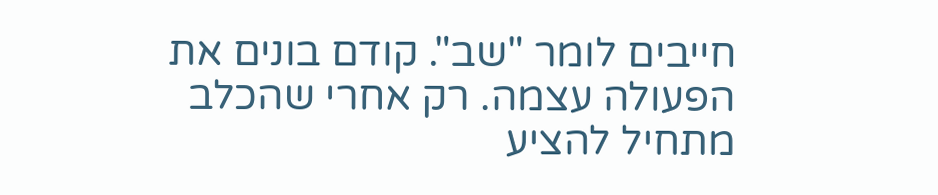חייבים לומר "שב". קודם בונים את הפעולה עצמה. רק אחרי שהכלב מתחיל להציע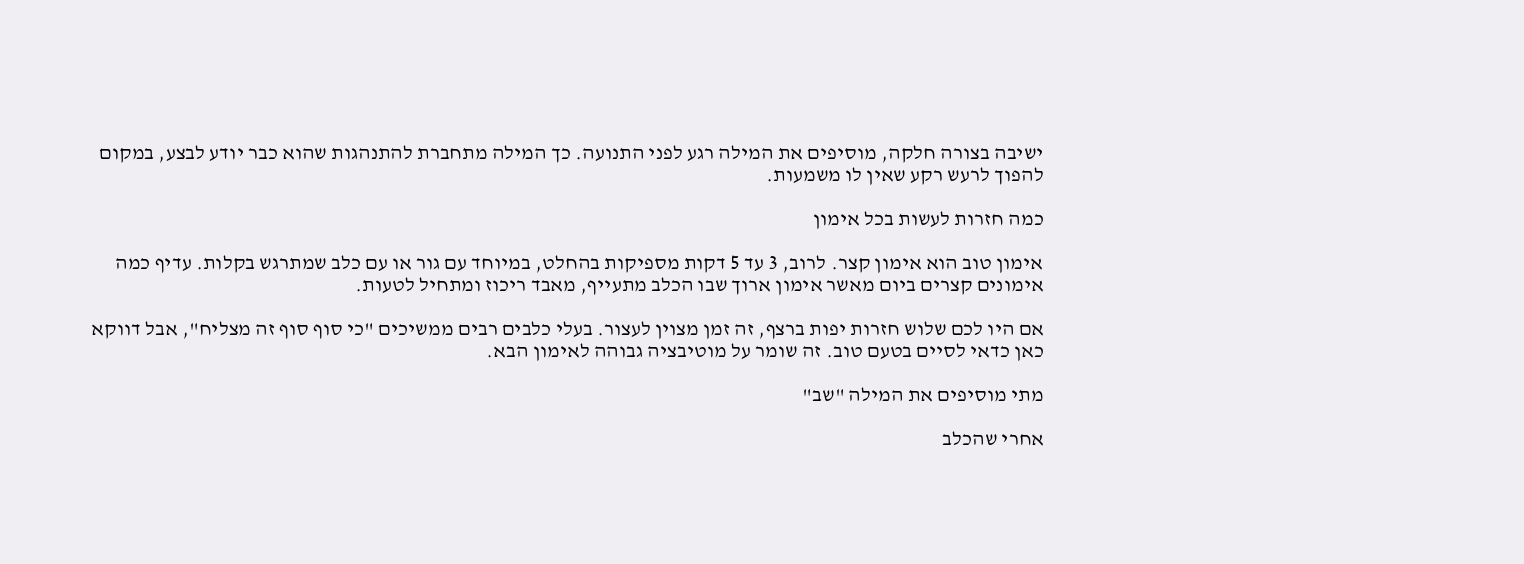ישיבה בצורה חלקה, מוסיפים את המילה רגע לפני התנועה. כך המילה מתחברת להתנהגות שהוא כבר יודע לבצע, במקום להפוך לרעש רקע שאין לו משמעות.

כמה חזרות לעשות בכל אימון

אימון טוב הוא אימון קצר. לרוב, 3 עד 5 דקות מספיקות בהחלט, במיוחד עם גור או עם כלב שמתרגש בקלות. עדיף כמה אימונים קצרים ביום מאשר אימון ארוך שבו הכלב מתעייף, מאבד ריכוז ומתחיל לטעות.

אם היו לכם שלוש חזרות יפות ברצף, זה זמן מצוין לעצור. בעלי כלבים רבים ממשיכים "כי סוף סוף זה מצליח", אבל דווקא כאן כדאי לסיים בטעם טוב. זה שומר על מוטיבציה גבוהה לאימון הבא.

מתי מוסיפים את המילה "שב"

אחרי שהכלב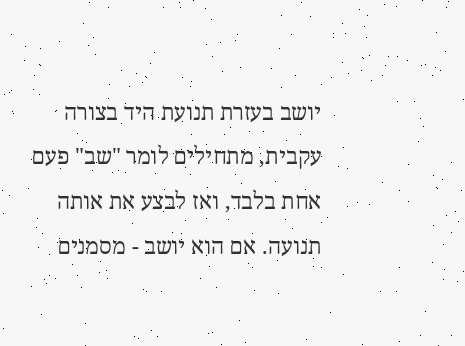יושב בעזרת תנועת היד בצורה עקבית, מתחילים לומר "שב" פעם אחת בלבד, ואז לבצע את אותה תנועה. אם הוא יושב - מסמנים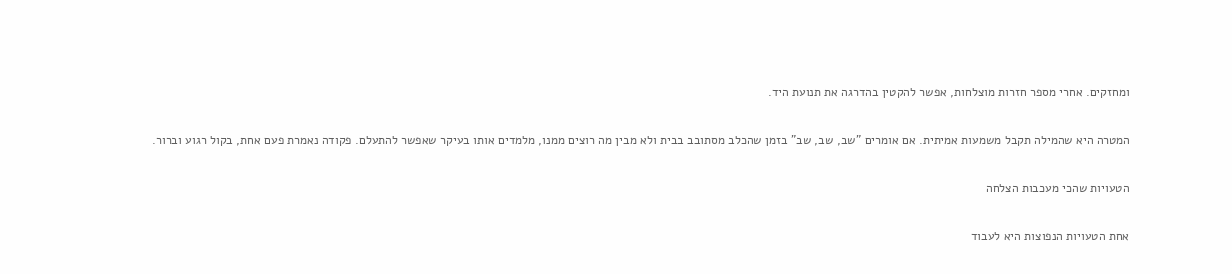ומחזקים. אחרי מספר חזרות מוצלחות, אפשר להקטין בהדרגה את תנועת היד.

המטרה היא שהמילה תקבל משמעות אמיתית. אם אומרים "שב, שב, שב" בזמן שהכלב מסתובב בבית ולא מבין מה רוצים ממנו, מלמדים אותו בעיקר שאפשר להתעלם. פקודה נאמרת פעם אחת, בקול רגוע וברור.

הטעויות שהכי מעכבות הצלחה

אחת הטעויות הנפוצות היא לעבוד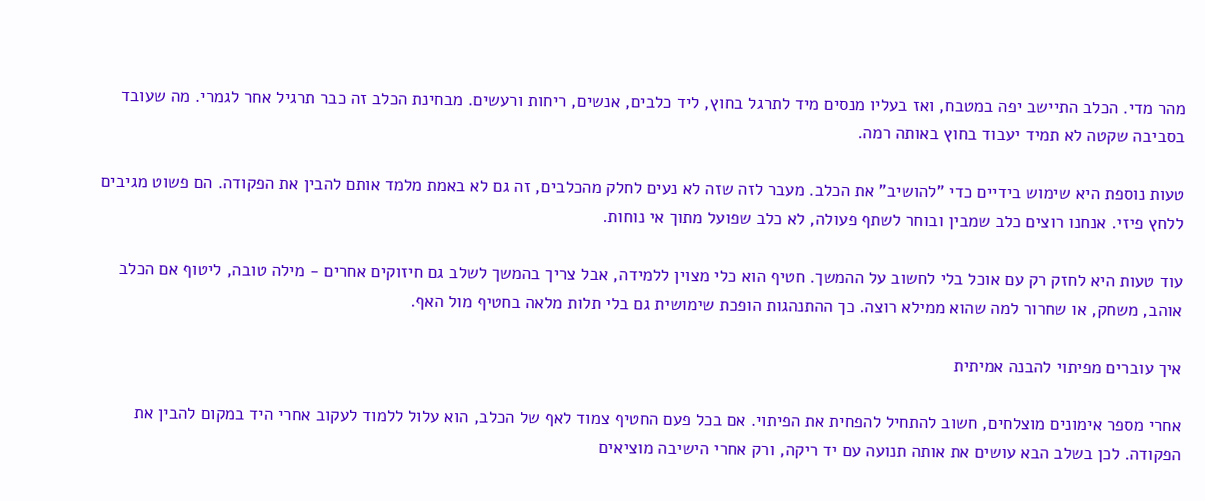מהר מדי. הכלב התיישב יפה במטבח, ואז בעליו מנסים מיד לתרגל בחוץ, ליד כלבים, אנשים, ריחות ורעשים. מבחינת הכלב זה כבר תרגיל אחר לגמרי. מה שעובד בסביבה שקטה לא תמיד יעבוד בחוץ באותה רמה.

טעות נוספת היא שימוש בידיים כדי "להושיב" את הכלב. מעבר לזה שזה לא נעים לחלק מהכלבים, זה גם לא באמת מלמד אותם להבין את הפקודה. הם פשוט מגיבים ללחץ פיזי. אנחנו רוצים כלב שמבין ובוחר לשתף פעולה, לא כלב שפועל מתוך אי נוחות.

עוד טעות היא לחזק רק עם אוכל בלי לחשוב על ההמשך. חטיף הוא כלי מצוין ללמידה, אבל צריך בהמשך לשלב גם חיזוקים אחרים - מילה טובה, ליטוף אם הכלב אוהב, משחק, או שחרור למה שהוא ממילא רוצה. כך ההתנהגות הופכת שימושית גם בלי תלות מלאה בחטיף מול האף.

איך עוברים מפיתוי להבנה אמיתית

אחרי מספר אימונים מוצלחים, חשוב להתחיל להפחית את הפיתוי. אם בכל פעם החטיף צמוד לאף של הכלב, הוא עלול ללמוד לעקוב אחרי היד במקום להבין את הפקודה. לכן בשלב הבא עושים את אותה תנועה עם יד ריקה, ורק אחרי הישיבה מוציאים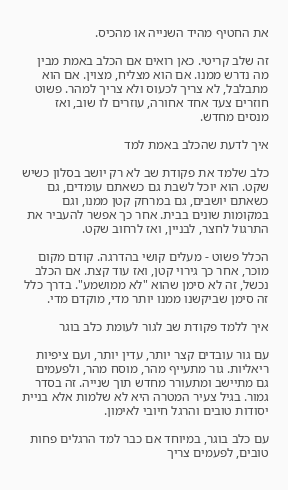את החטיף מהיד השנייה או מהכיס.

זה שלב קריטי. כאן רואים אם הכלב באמת מבין מה נדרש ממנו. אם הוא מצליח, מצוין. אם הוא מתבלבל, לא צריך לכעוס ולא צריך למהר. פשוט חוזרים צעד אחד אחורה, עוזרים לו שוב, ואז מנסים מחדש.

איך לדעת שהכלב באמת למד

כלב שלמד את פקודת שב לא רק יושב בסלון כשיש שקט. הוא יוכל לשבת גם כשאתם עומדים, גם כשאתם יושבים, גם במרחק קטן ממנו, וגם במקומות שונים בבית. אחר כך אפשר להעביר את התרגול לחצר, לבניין, ואז לרחוב שקט.

הכלל פשוט - מעלים קושי בהדרגה. קודם מקום מוכר, אחר כך גירוי קטן, ואז עוד קצת. אם הכלב נכשל, זה לא סימן שהוא "לא ממושמע". בדרך כלל זה סימן שביקשנו ממנו יותר מדי, מוקדם מדי.

איך ללמד פקודת שב לגור לעומת כלב בוגר

עם גור עובדים קצר יותר, עדין יותר, ועם ציפיות ריאליות. גור מתעייף מהר, מוסח מהר, ולפעמים גם מתיישב ומתעורר מחדש תוך שנייה. זה בסדר גמור. בגיל צעיר המטרה היא לא שלמות אלא בניית יסודות טובים והרגל חיובי לאימון.

עם כלב בוגר, במיוחד אם כבר למד הרגלים פחות טובים, לפעמים צריך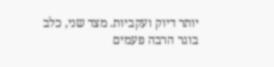יותר דיוק ועקביות. מצד שני, כלב בוגר הרבה פעמים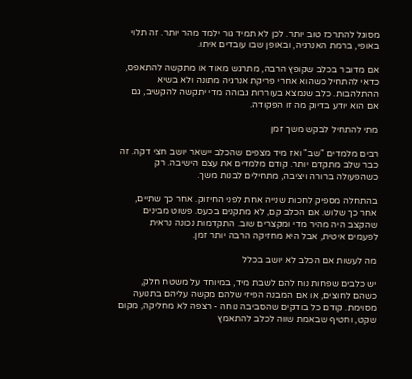מסוגל להתרכז טוב יותר. לכן לא תמיד גור ילמד מהר יותר. זה תלוי באופי, ברמת האנרגיה, ובאופן שבו עובדים איתו.

אם מדובר בכלב שקופץ הרבה, מתרגש מאוד או מתקשה להתאפס, כדאי להתחיל כשהוא אחרי פריקת אנרגיה מתונה ולא בשיא ההתלהבות. כלב שנמצא בעוררות גבוהה מדי יתקשה להקשיב, גם אם הוא יודע בדיוק מה זו הפקודה.

מתי להתחיל לבקש משך זמן

רבים מלמדים "שב" ואז מיד מצפים שהכלב יישאר יושב חצי דקה. זה כבר שלב מתקדם יותר. קודם מלמדים את עצם הישיבה. רק כשהפעולה ברורה ויציבה, מתחילים לבנות משך.

בהתחלה מספיק לחכות שנייה אחת לפני החיזוק. אחר כך שתיים, אחר כך שלוש. אם הכלב קם, לא מתקנים בכעס. פשוט מבינים שהקצב היה מהיר מדי ומקצרים שוב. התקדמות נכונה נראית לפעמים איטית, אבל היא מחזיקה הרבה יותר זמן.

מה לעשות אם הכלב לא יושב בכלל

יש כלבים שפחות נוח להם לשבת מיד, במיוחד על משטח חלק, כשהם לחוצים, או אם המבנה הפיזי שלהם מקשה עליהם בתנועה מסוימת. קודם כל בודקים שהסביבה נוחה - רצפה לא מחליקה, מקום שקט, וחטיף שבאמת שווה לכלב להתאמץ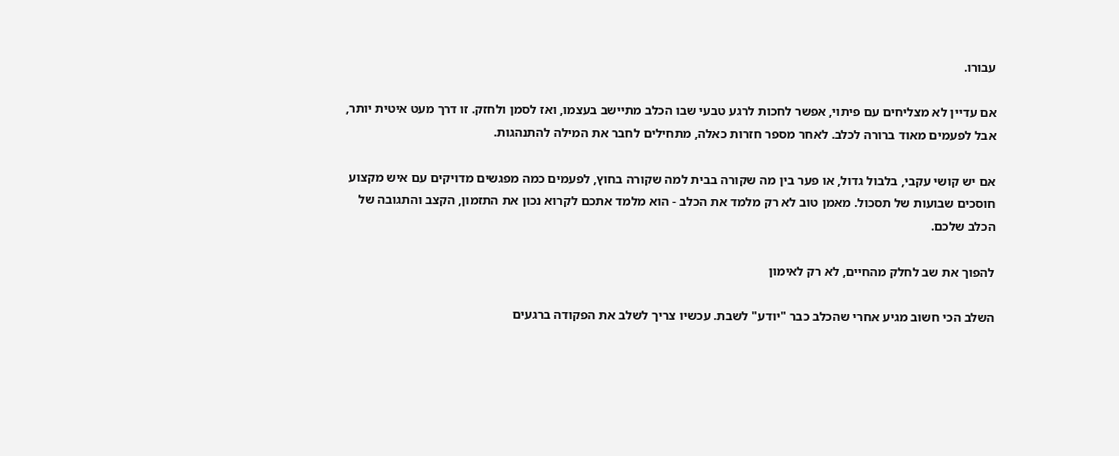עבורו.

אם עדיין לא מצליחים עם פיתוי, אפשר לחכות לרגע טבעי שבו הכלב מתיישב בעצמו, ואז לסמן ולחזק. זו דרך מעט איטית יותר, אבל לפעמים מאוד ברורה לכלב. לאחר מספר חזרות כאלה, מתחילים לחבר את המילה להתנהגות.

אם יש קושי עקבי, בלבול גדול, או פער בין מה שקורה בבית למה שקורה בחוץ, לפעמים כמה מפגשים מדויקים עם איש מקצוע חוסכים שבועות של תסכול. מאמן טוב לא רק מלמד את הכלב - הוא מלמד אתכם לקרוא נכון את התזמון, הקצב והתגובה של הכלב שלכם.

להפוך את שב לחלק מהחיים, לא רק לאימון

השלב הכי חשוב מגיע אחרי שהכלב כבר "יודע" לשבת. עכשיו צריך לשלב את הפקודה ברגעים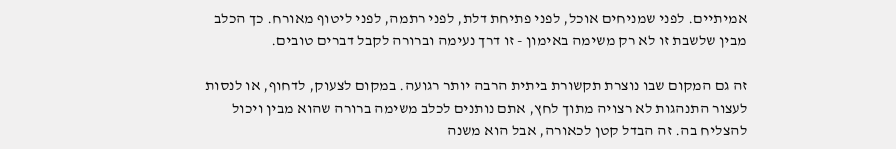אמיתיים. לפני שמניחים אוכל, לפני פתיחת דלת, לפני רתמה, לפני ליטוף מאורח. כך הכלב מבין שלשבת זו לא רק משימה באימון - זו דרך נעימה וברורה לקבל דברים טובים.

זה גם המקום שבו נוצרת תקשורת ביתית הרבה יותר רגועה. במקום לצעוק, לדחוף, או לנסות לעצור התנהגות לא רצויה מתוך לחץ, אתם נותנים לכלב משימה ברורה שהוא מבין ויכול להצליח בה. זה הבדל קטן לכאורה, אבל הוא משנה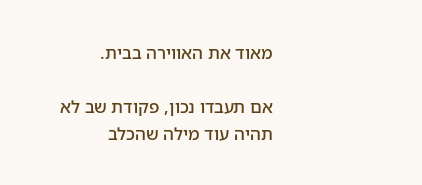מאוד את האווירה בבית.

אם תעבדו נכון, פקודת שב לא תהיה עוד מילה שהכלב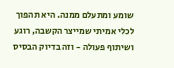שומע ומתעלם ממנה. היא תהפוך לכלי אמיתי שמייצר הקשבה, רוגע ושיתוף פעולה - וזה בדיוק הבסיס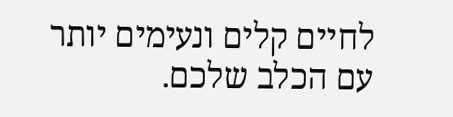לחיים קלים ונעימים יותר עם הכלב שלכם.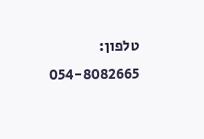טלפון: 054-8082665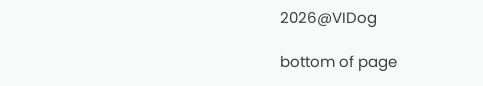2026@VIDog

bottom of page